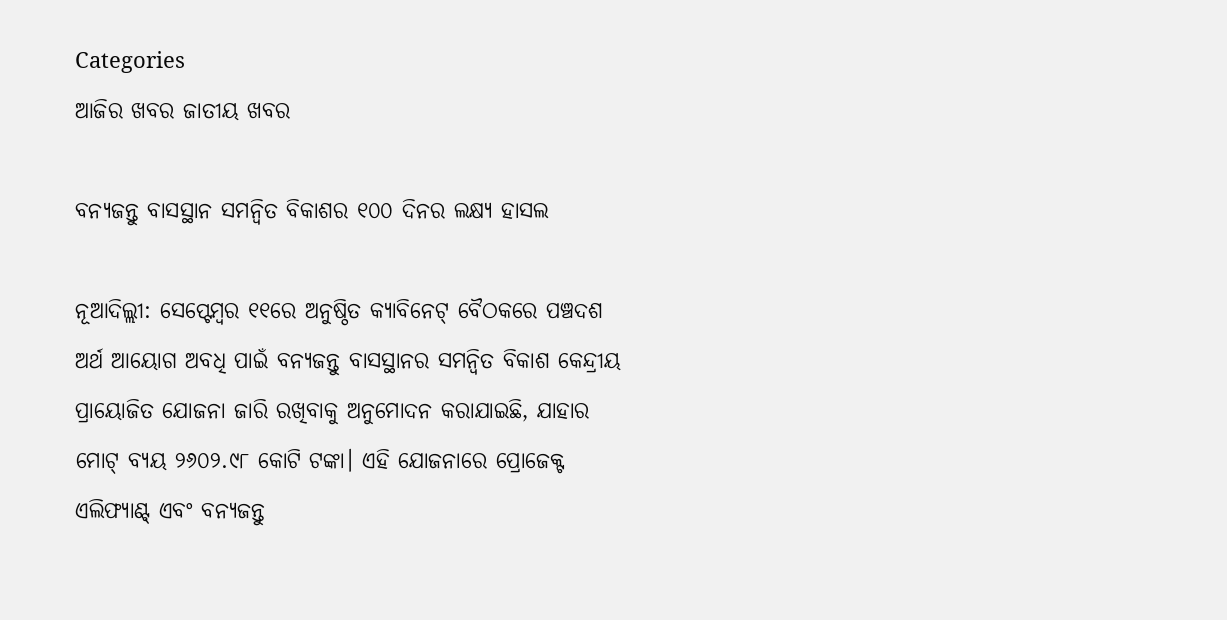Categories
ଆଜିର ଖବର ଜାତୀୟ ଖବର

ବନ୍ୟଜନ୍ତୁ ବାସସ୍ଥାନ ସମନ୍ୱିତ ବିକାଶର ୧୦୦ ଦିନର ଲକ୍ଷ୍ୟ ହାସଲ

ନୂଆଦିଲ୍ଲୀ: ସେପ୍ଟେମ୍ବର ୧୧ରେ ଅନୁଷ୍ଠିତ କ୍ୟାବିନେଟ୍ ବୈଠକରେ ପଞ୍ଚଦଶ ଅର୍ଥ ଆୟୋଗ ଅବଧି ପାଇଁ ବନ୍ୟଜନ୍ତୁ ବାସସ୍ଥାନର ସମନ୍ୱିତ ବିକାଶ କେନ୍ଦ୍ରୀୟ ପ୍ରାୟୋଜିତ ଯୋଜନା ଜାରି ରଖିବାକୁ ଅନୁମୋଦନ କରାଯାଇଛି, ଯାହାର ମୋଟ୍ ବ୍ୟୟ ୨୬୦୨.୯୮ କୋଟି ଟଙ୍କା। ଏହି ଯୋଜନାରେ ପ୍ରୋଜେକ୍ଟ ଏଲିଫ୍ୟାଣ୍ଟ୍ ଏବଂ ବନ୍ୟଜନ୍ତୁ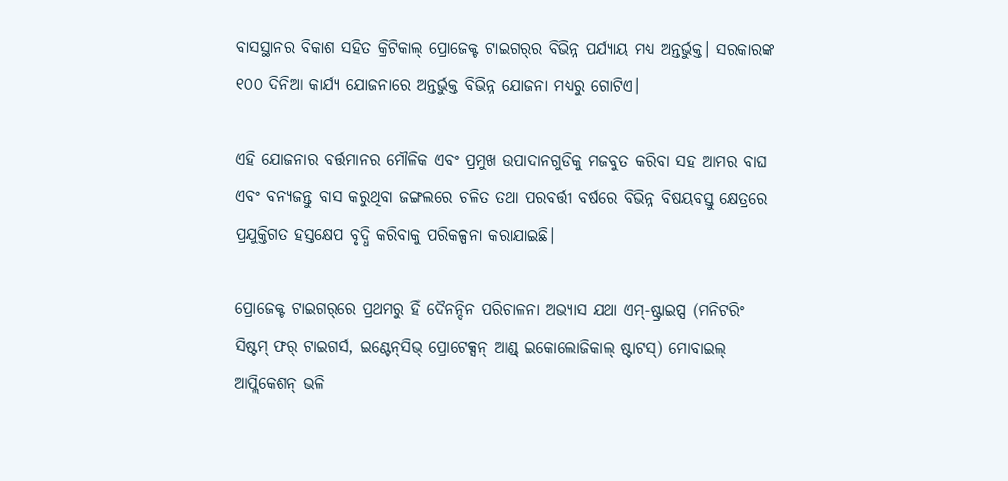ବାସସ୍ଥାନର ବିକାଶ ସହିତ କ୍ରିଟିକାଲ୍ ପ୍ରୋଜେକ୍ଟ ଟାଇଗର୍‌ର ବିଭିନ୍ନ ପର୍ଯ୍ୟାୟ ମଧ୍ୟ ଅନ୍ତର୍ଭୁକ୍ତ। ସରକାରଙ୍କ ୧୦୦ ଦିନିଆ କାର୍ଯ୍ୟ ଯୋଜନାରେ ଅନ୍ତର୍ଭୁକ୍ତ ବିଭିନ୍ନ ଯୋଜନା ମଧ୍ୟରୁ ଗୋଟିଏ।

ଏହି ଯୋଜନାର ବର୍ତ୍ତମାନର ମୌଳିକ ଏବଂ ପ୍ରମୁଖ ଉପାଦାନଗୁଡିକୁ ମଜବୁତ କରିବା ସହ ଆମର ବାଘ ଏବଂ ବନ୍ୟଜନ୍ତୁ ବାସ କରୁଥିବା ଜଙ୍ଗଲରେ ଚଳିତ ତଥା ପରବର୍ତ୍ତୀ ବର୍ଷରେ ବିଭିନ୍ନ ବିଷୟବସ୍ତୁ କ୍ଷେତ୍ରରେ ପ୍ରଯୁକ୍ତିଗତ ହସ୍ତକ୍ଷେପ ବୃଦ୍ଧି କରିବାକୁ ପରିକଳ୍ପନା କରାଯାଇଛି।

ପ୍ରୋଜେକ୍ଟ ଟାଇଗର୍‌ରେ ପ୍ରଥମରୁ ହିଁ ଦୈନନ୍ଦିନ ପରିଚାଳନା ଅଭ୍ୟାସ ଯଥା ଏମ୍‌-ଷ୍ଟ୍ରାଇପ୍ସ (ମନିଟରିଂ ସିଷ୍ଟମ୍ ଫର୍ ଟାଇଗର୍ସ, ଇଣ୍ଟେନ୍‌ସିଭ୍ ପ୍ରୋଟେକ୍ସନ୍ ଆଣ୍ଡ୍ ଇକୋଲୋଜିକାଲ୍ ଷ୍ଟାଟସ୍‌) ମୋବାଇଲ୍ ଆପ୍ଲିକେଶନ୍ ଭଳି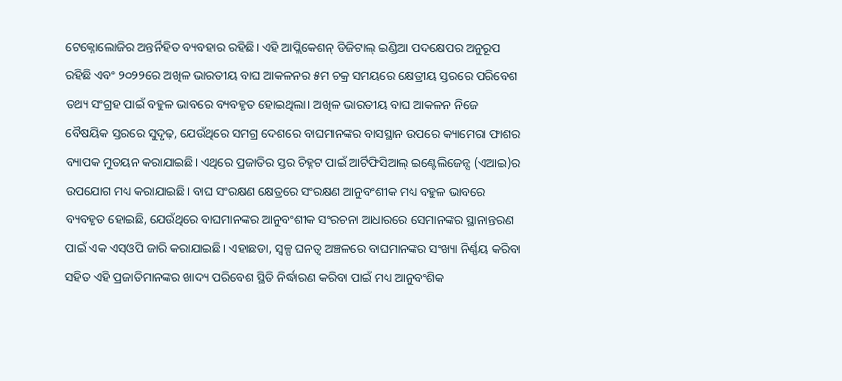ଟେକ୍ନୋଲୋଜିର ଅନ୍ତର୍ନିହିତ ବ୍ୟବହାର ରହିଛି। ଏହି ଆପ୍ଲିକେଶନ୍ ଡିଜିଟାଲ୍ ଇଣ୍ଡିଆ ପଦକ୍ଷେପର ଅନୁରୂପ ରହିଛି ଏବଂ ୨୦୨୨ରେ ଅଖିଳ ଭାରତୀୟ ବାଘ ଆକଳନର ୫ମ ଚକ୍ର ସମୟରେ କ୍ଷେତ୍ରୀୟ ସ୍ତରରେ ପରିବେଶ ତଥ୍ୟ ସଂଗ୍ରହ ପାଇଁ ବହୁଳ ଭାବରେ ବ୍ୟବହୃତ ହୋଇଥିଲା। ଅଖିଳ ଭାରତୀୟ ବାଘ ଆକଳନ ନିଜେ ବୈଷୟିକ ସ୍ତରରେ ସୁଦୃଢ଼, ଯେଉଁଥିରେ ସମଗ୍ର ଦେଶରେ ବାଘମାନଙ୍କର ବାସସ୍ଥାନ ଉପରେ କ୍ୟାମେରା ଫାଶର ବ୍ୟାପକ ମୁତୟନ କରାଯାଇଛି। ଏଥିରେ ପ୍ରଜାତିର ସ୍ତର ଚିହ୍ନଟ ପାଇଁ ଆର୍ଟିଫିସିଆଲ୍ ଇଣ୍ଟେଲିଜେନ୍ସ (ଏଆଇ)ର ଉପଯୋଗ ମଧ୍ୟ କରାଯାଇଛି। ବାଘ ସଂରକ୍ଷଣ କ୍ଷେତ୍ରରେ ସଂରକ୍ଷଣ ଆନୁବଂଶୀକ ମଧ୍ୟ ବହୁଳ ଭାବରେ ବ୍ୟବହୃତ ହୋଇଛି, ଯେଉଁଥିରେ ବାଘମାନଙ୍କର ଆନୁବଂଶୀକ ସଂରଚନା ଆଧାରରେ ସେମାନଙ୍କର ସ୍ଥାନାନ୍ତରଣ ପାଇଁ ଏକ ଏସ୍‌ଓପି ଜାରି କରାଯାଇଛି। ଏହାଛଡା, ସ୍ୱଳ୍ପ ଘନତ୍ୱ ଅଞ୍ଚଳରେ ବାଘମାନଙ୍କର ସଂଖ୍ୟା ନିର୍ଣ୍ଣୟ କରିବା ସହିତ ଏହି ପ୍ରଜାତିମାନଙ୍କର ଖାଦ୍ୟ ପରିବେଶ ସ୍ଥିତି ନିର୍ଦ୍ଧାରଣ କରିବା ପାଇଁ ମଧ୍ୟ ଆନୁବଂଶିକ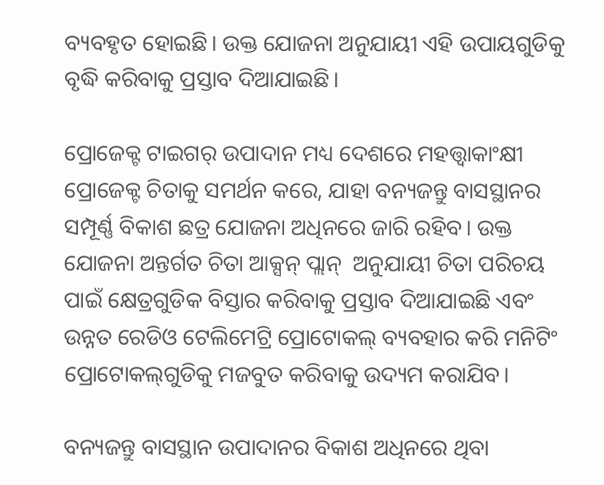ବ୍ୟବହୃତ ହୋଇଛି। ଉକ୍ତ ଯୋଜନା ଅନୁଯାୟୀ ଏହି ଉପାୟଗୁଡିକୁ ବୃଦ୍ଧି କରିବାକୁ ପ୍ରସ୍ତାବ ଦିଆଯାଇଛି।

ପ୍ରୋଜେକ୍ଟ ଟାଇଗର୍ ଉପାଦାନ ମଧ୍ୟ ଦେଶରେ ମହତ୍ତ୍ୱାକାଂକ୍ଷୀ ପ୍ରୋଜେକ୍ଟ ଚିତାକୁ ସମର୍ଥନ କରେ, ଯାହା ବନ୍ୟଜନ୍ତୁ ବାସସ୍ଥାନର ସମ୍ପୂର୍ଣ୍ଣ ବିକାଶ ଛତ୍ର ଯୋଜନା ଅଧିନରେ ଜାରି ରହିବ। ଉକ୍ତ ଯୋଜନା ଅନ୍ତର୍ଗତ ଚିତା ଆକ୍ସନ୍ ପ୍ଲାନ୍  ଅନୁଯାୟୀ ଚିତା ପରିଚୟ ପାଇଁ କ୍ଷେତ୍ରଗୁଡିକ ବିସ୍ତାର କରିବାକୁ ପ୍ରସ୍ତାବ ଦିଆଯାଇଛି ଏବଂ ଉନ୍ନତ ରେଡିଓ ଟେଲିମେଟ୍ରି ପ୍ରୋଟୋକଲ୍ ବ୍ୟବହାର କରି ମନିଟିଂ ପ୍ରୋଟୋକଲ୍‌ଗୁଡିକୁ ମଜବୁତ କରିବାକୁ ଉଦ୍ୟମ କରାଯିବ।

ବନ୍ୟଜନ୍ତୁ ବାସସ୍ଥାନ ଉପାଦାନର ବିକାଶ ଅଧିନରେ ଥିବା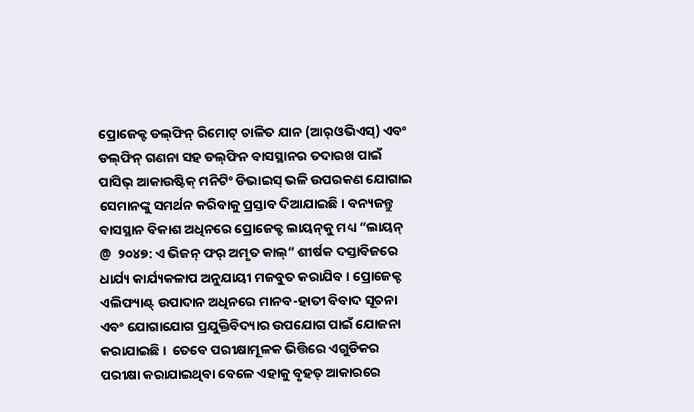ପ୍ରୋଜେକ୍ଟ ଡଲ୍‌ଫିନ୍ ରିମୋଟ୍ ଚାଳିତ ଯାନ (ଆର୍‌ଓଭିଏସ୍‌) ଏବଂ ଡଲ୍‌ଫିନ୍ ଗଣନା ସହ ଡଲ୍‌ଫିନ ବାସସ୍ଥାନର ତଦାରଖ ପାଇଁ ପାସିଭ୍ ଆକାଉଷ୍ଟିକ୍ ମନିଟିଂ ଡିଭାଇସ୍ ଭଳି ଉପରକଣ ଯୋଗାଇ ସେମାନଙ୍କୁ ସମର୍ଥନ କରିବାକୁ ପ୍ରସ୍ତାବ ଦିଆଯାଇଛି। ବନ୍ୟଜନ୍ତୁ ବାସସ୍ଥାନ ବିକାଶ ଅଧିନରେ ପ୍ରୋଜେକ୍ଟ ଲାୟନ୍‌କୁ ମଧ୍ୟ “ଲାୟନ୍ @  ୨୦୪୭: ଏ ଭିଜନ୍ ଫର୍ ଅମୃତ କାଲ୍‌” ଶୀର୍ଷକ ଦସ୍ତାବିଜରେ ଧାର୍ଯ୍ୟ କାର୍ଯ୍ୟକଳାପ ଅନୁଯାୟୀ ମଜବୁତ କରାଯିବ । ପ୍ରୋଜେକ୍ଟ ଏଲିଫ୍ୟାଣ୍ଟ୍ ଉପାଦାନ ଅଧିନରେ ମାନବ-ହାତୀ ବିବାଦ ସୂଚନା ଏବଂ ଯୋଗାଯୋଗ ପ୍ରଯୁକ୍ତିବିଦ୍ୟାର ଉପଯୋଗ ପାଇଁ ଯୋଜନା କରାଯାଇଛି।  ତେବେ ପରୀକ୍ଷାମୂଳକ ଭିତ୍ତିରେ ଏଗୁଡିକର ପରୀକ୍ଷା କରାଯାଇଥିବା ବେଳେ ଏହାକୁ ବୃହତ୍ ଆକାରରେ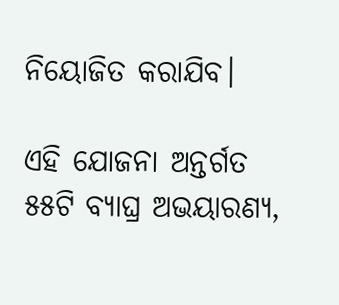ନିୟୋଜିତ କରାଯିବ।

ଏହି ଯୋଜନା ଅନ୍ତର୍ଗତ ୫୫ଟି ବ୍ୟାଘ୍ର ଅଭୟାରଣ୍ୟ,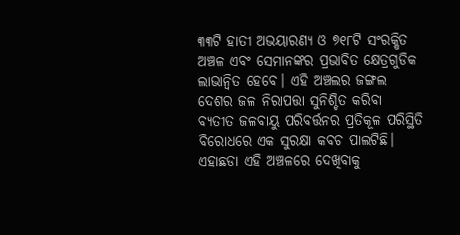୩୩ଟି ହାତୀ ଅଭୟାରଣ୍ୟ ଓ ୭୧୮ଟି ସଂରକ୍ଷିତ ଅଞ୍ଚଳ ଏବଂ ସେମାନଙ୍କର ପ୍ରଭାବିତ କ୍ଷେତ୍ରଗୁଡିକ ଲାଭାନ୍ୱିତ ହେବେ। ଏହି ଅଞ୍ଚଲର ଜଙ୍ଗଲ ଦେଶର ଜଳ ନିରାପତ୍ତା ସୁନିଶ୍ଚିତ କରିବା ବ୍ୟତୀତ ଜଳବାୟୁ ପରିବର୍ତ୍ତନର ପ୍ରତିକୂଳ ପରିସ୍ଥିତି ବିରୋଧରେ ଏକ ସୁରକ୍ଷା କବଚ ପାଲଟିଛି। ଏହାଛଡା ଏହି ଅଞ୍ଚଳରେ ଦେଖିବାକୁ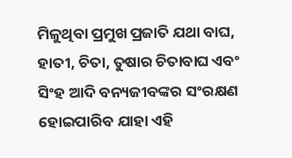ମିଳୁଥିବା ପ୍ରମୁଖ ପ୍ରଜାତି ଯଥା ବାଘ, ହାତୀ, ଚିତା, ତୁଷାର ଚିତାବାଘ ଏବଂ ସିଂହ ଆଦି ବନ୍ୟଜୀବଙ୍କର ସଂରକ୍ଷଣ ହୋଇପାରିବ ଯାହା ଏହି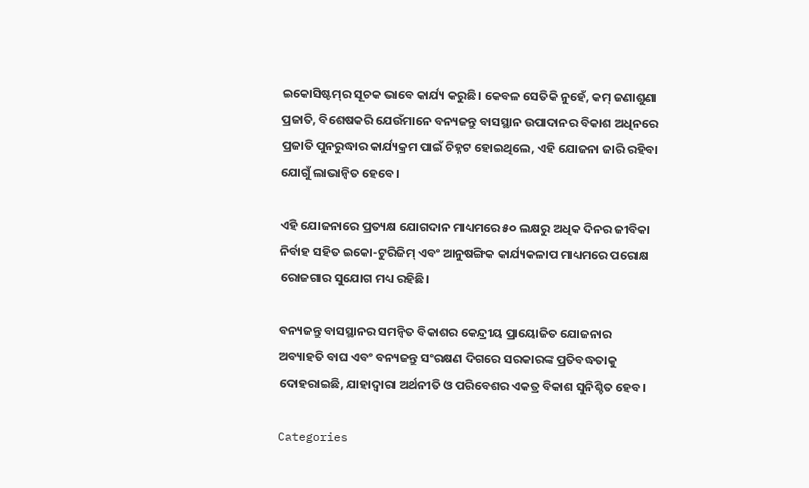ଇକୋସିଷ୍ଟମ୍‌ର ସୂଚକ ଭାବେ କାର୍ଯ୍ୟ କରୁଛି। କେବଳ ସେତିକି ନୁହେଁ, କମ୍ ଜଣାଶୁଣା ପ୍ରଜାତି, ବିଶେଷକରି ଯେଉଁମାନେ ବନ୍ୟଜନ୍ତୁ ବାସସ୍ଥାନ ଉପାଦାନର ବିକାଶ ଅଧିନରେ ପ୍ରଜାତି ପୁନରୁଦ୍ଧାର କାର୍ଯ୍ୟକ୍ରମ ପାଇଁ ଚିହ୍ନଟ ହୋଇଥିଲେ, ଏହି ଯୋଜନା ଜାରି ରହିବା ଯୋଗୁଁ ଲାଭାନ୍ୱିତ ହେବେ।

ଏହି ଯୋଜନାରେ ପ୍ରତ୍ୟକ୍ଷ ଯୋଗଦାନ ମାଧ୍ୟମରେ ୫୦ ଲକ୍ଷରୁ ଅଧିକ ଦିନର ଜୀବିକା ନିର୍ବାହ ସହିତ ଇକୋ-ଟୁରିଜିମ୍ ଏବଂ ଆନୁଷଙ୍ଗିକ କାର୍ଯ୍ୟକଳାପ ମାଧ୍ୟମରେ ପରୋକ୍ଷ ରୋଜଗାର ସୁଯୋଗ ମଧ୍ୟ ରହିଛି।

ବନ୍ୟଜନ୍ତୁ ବାସସ୍ଥାନର ସମନ୍ୱିତ ବିକାଶର କେନ୍ଦ୍ରୀୟ ପ୍ରାୟୋଜିତ ଯୋଜନାର ଅବ୍ୟାହତି ବାଘ ଏବଂ ବନ୍ୟଜନ୍ତୁ ସଂରକ୍ଷଣ ଦିଗରେ ସରକାରଙ୍କ ପ୍ରତିବଦ୍ଧତାକୁ ଦୋହରାଇଛି, ଯାହାଦ୍ୱାରା ଅର୍ଥନୀତି ଓ ପରିବେଶର ଏକତ୍ର ବିକାଶ ସୁନିଶ୍ଚିତ ହେବ।

Categories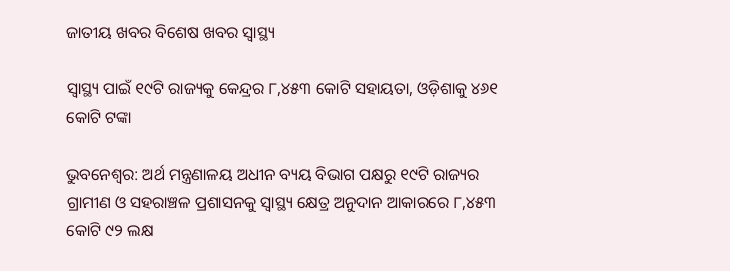ଜାତୀୟ ଖବର ବିଶେଷ ଖବର ସ୍ବାସ୍ଥ୍ୟ

ସ୍ୱାସ୍ଥ୍ୟ ପାଇଁ ୧୯ଟି ରାଜ୍ୟକୁ କେନ୍ଦ୍ରର ୮,୪୫୩ କୋଟି ସହାୟତା, ଓଡ଼ିଶାକୁ ୪୬୧ କୋଟି ଟଙ୍କା

ଭୁବନେଶ୍ବର: ଅର୍ଥ ମନ୍ତ୍ରଣାଳୟ ଅଧୀନ ବ୍ୟୟ ବିଭାଗ ପକ୍ଷରୁ ୧୯ଟି ରାଜ୍ୟର ଗ୍ରାମୀଣ ଓ ସହରାଞ୍ଚଳ ପ୍ରଶାସନକୁ ସ୍ୱାସ୍ଥ୍ୟ କ୍ଷେତ୍ର ଅନୁଦାନ ଆକାରରେ ୮,୪୫୩ କୋଟି ୯୨ ଲକ୍ଷ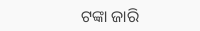ଟଙ୍କା ଜାରି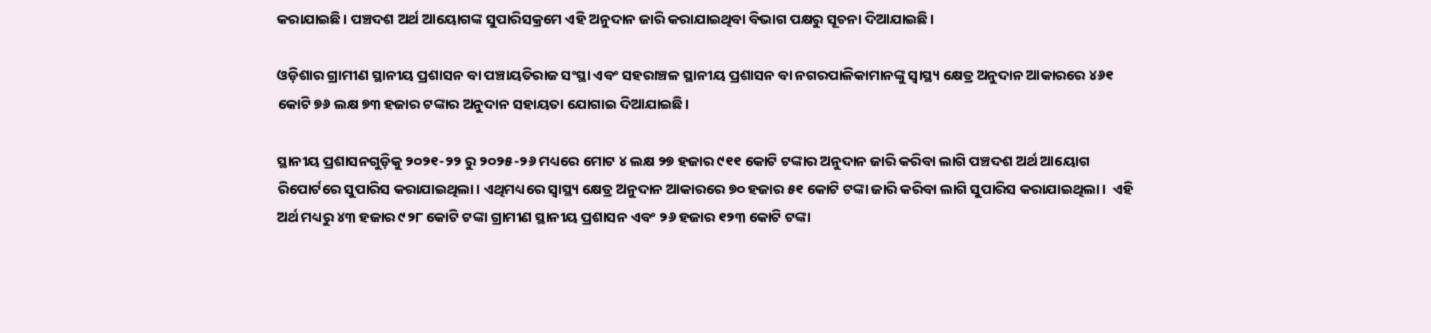କରାଯାଇଛି। ପଞ୍ଚଦଶ ଅର୍ଥ ଆୟୋଗଙ୍କ ସୁପାରିସକ୍ରମେ ଏହି ଅନୁଦାନ ଜାରି କରାଯାଇଥିବା ବିଭାଗ ପକ୍ଷରୁ ସୂଚନା ଦିଆଯାଇଛି।

ଓଡ଼ିଶାର ଗ୍ରାମୀଣ ସ୍ଥାନୀୟ ପ୍ରଶାସନ ବା ପଞ୍ଚାୟତିରାଜ ସଂସ୍ଥା ଏବଂ ସହରାଞ୍ଚଳ ସ୍ଥାନୀୟ ପ୍ରଶାସନ ବା ନଗରପାଳିକାମାନଙ୍କୁ ସ୍ୱାସ୍ଥ୍ୟ କ୍ଷେତ୍ର ଅନୁଦାନ ଆକାରରେ ୪୬୧ କୋଟି ୭୬ ଲକ୍ଷ ୭୩ ହଜାର ଟଙ୍କାର ଅନୁଦାନ ସହାୟତା ଯୋଗାଇ ଦିଆଯାଇଛି।

ସ୍ଥାନୀୟ ପ୍ରଶାସନଗୁଡ଼ିକୁ ୨୦୨୧-୨୨ ରୁ ୨୦୨୫-୨୬ ମଧ୍ୟରେ ମୋଟ ୪ ଲକ୍ଷ ୨୭ ହଜାର ୯୧୧ କୋଟି ଟଙ୍କାର ଅନୁଦାନ ଜାରି କରିବା ଲାଗି ପଞ୍ଚଦଶ ଅର୍ଥ ଆୟୋଗ ରିପୋର୍ଟରେ ସୁପାରିସ କରାଯାଇଥିଲା। ଏଥିମଧ୍ୟରେ ସ୍ୱାସ୍ଥ୍ୟ କ୍ଷେତ୍ର ଅନୁଦାନ ଆକାରରେ ୭୦ ହଜାର ୫୧ କୋଟି ଟଙ୍କା ଜାରି କରିବା ଲାଗି ସୁପାରିସ କରାଯାଇଥିଲା।  ଏହି ଅର୍ଥ ମଧ୍ୟରୁ ୪୩ ହଜାର ୯୨୮ କୋଟି ଟଙ୍କା ଗ୍ରାମୀଣ ସ୍ଥାନୀୟ ପ୍ରଶାସନ ଏବଂ ୨୬ ହଜାର ୧୨୩ କୋଟି ଟଙ୍କା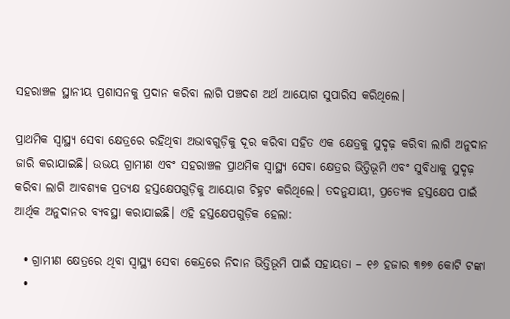ସହରାଞ୍ଚଳ ସ୍ଥାନୀୟ ପ୍ରଶାସନକୁ ପ୍ରଦାନ କରିବା ଲାଗି ପଞ୍ଚଦଶ ଅର୍ଥ ଆୟୋଗ ସୁପାରିସ କରିଥିଲେ।

ପ୍ରାଥମିକ ସ୍ୱାସ୍ଥ୍ୟ ସେବା କ୍ଷେତ୍ରରେ ରହିଥିବା ଅଭାବଗୁଡ଼ିକୁ ଦୂର କରିବା ସହିତ ଏକ କ୍ଷେତ୍ରକୁ ସୁଦୃଢ଼ କରିବା ଲାଗି ଅନୁଦାନ ଜାରି କରାଯାଇଛି। ଉଭୟ ଗ୍ରାମୀଣ ଏବଂ ସହରାଞ୍ଚଳ ପ୍ରାଥମିକ ସ୍ୱାସ୍ଥ୍ୟ ସେବା କ୍ଷେତ୍ରର ଭିତ୍ତିଭୂମି ଏବଂ ସୁବିଧାକୁ ସୁଦୃଢ଼ କରିବା ଲାଗି ଆବଶ୍ୟକ ପ୍ରତ୍ୟକ୍ଷ ହସ୍ତକ୍ଷେପଗୁଡ଼ିକୁ ଆୟୋଗ ଚିହ୍ନଟ କରିଥିଲେ। ତଦନୁଯାୟୀ, ପ୍ରତ୍ୟେକ ହସ୍ତକ୍ଷେପ ପାଇଁ ଆର୍ଥିକ ଅନୁଦାନର ବ୍ୟବସ୍ଥା କରାଯାଇଛି। ଏହି ହସ୍ତକ୍ଷେପଗୁଡ଼ିକ ହେଲା:

  • ଗ୍ରାମୀଣ କ୍ଷେତ୍ରରେ ଥିବା ସ୍ୱାସ୍ଥ୍ୟ ସେବା କେନ୍ଦ୍ରରେ ନିଦାନ ଭିତ୍ତିଭୂମି ପାଇଁ ସହାୟତା – ୧୬ ହଜାର ୩୭୭ କୋଟି ଟଙ୍କା
  •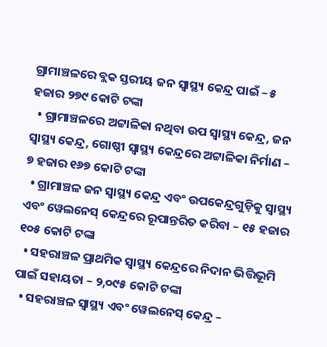ଗ୍ରାମାଞ୍ଚଳରେ ବ୍ଲକ ସ୍ତରୀୟ ଜନ ସ୍ୱାସ୍ଥ୍ୟ କେନ୍ଦ୍ର ପାଇଁ – ୫ ହଜାର ୨୭୯ କୋଟି ଟଙ୍କା
  • ଗ୍ରାମାଞ୍ଚଳରେ ଅଟ୍ଟାଳିକା ନଥିବା ଉପ ସ୍ୱାସ୍ଥ୍ୟ କେନ୍ଦ୍ର, ଜନ ସ୍ୱାସ୍ଥ୍ୟ କେନ୍ଦ୍ର, ଗୋଷ୍ଠୀ ସ୍ୱାସ୍ଥ୍ୟ କେନ୍ଦ୍ରରେ ଅଟ୍ଟାଳିକା ନିର୍ମାଣ – ୭ ହଜାର ୧୬୭ କୋଟି ଟଙ୍କା
  • ଗ୍ରାମାଞ୍ଚଳ ଜନ ସ୍ୱାସ୍ଥ୍ୟ କେନ୍ଦ୍ର ଏବଂ ଉପକେନ୍ଦ୍ରଗୁଡ଼ିକୁ ସ୍ୱାସ୍ଥ୍ୟ ଏବଂ ୱେଲନେସ୍ କେନ୍ଦ୍ରରେ ରୂପାନ୍ତରିତ କରିବା – ୧୫ ହଜାର ୧୦୫ କୋଟି ଟଙ୍କା
  • ସହରାଞ୍ଚଳ ପ୍ରାଥମିକ ସ୍ୱାସ୍ଥ୍ୟ କେନ୍ଦ୍ରରେ ନିଦାନ ଭିତ୍ତିଭୂମି ପାଇଁ ସହାୟତା – ୨,୦୯୫ କୋଟି ଟଙ୍କା
  • ସହରାଞ୍ଚଳ ସ୍ୱାସ୍ଥ୍ୟ ଏବଂ ୱେଲନେସ୍ କେନ୍ଦ୍ର –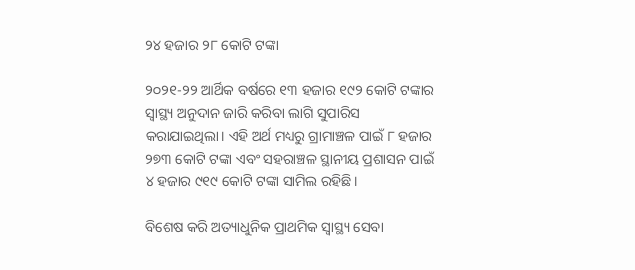୨୪ ହଜାର ୨୮ କୋଟି ଟଙ୍କା

୨୦୨୧-୨୨ ଆର୍ଥିକ ବର୍ଷରେ ୧୩ ହଜାର ୧୯୨ କୋଟି ଟଙ୍କାର ସ୍ୱାସ୍ଥ୍ୟ ଅନୁଦାନ ଜାରି କରିବା ଲାଗି ସୁପାରିସ କରାଯାଇଥିଲା। ଏହି ଅର୍ଥ ମଧ୍ୟରୁ ଗ୍ରାମାଞ୍ଚଳ ପାଇଁ ୮ ହଜାର ୨୭୩ କୋଟି ଟଙ୍କା ଏବଂ ସହରାଞ୍ଚଳ ସ୍ଥାନୀୟ ପ୍ରଶାସନ ପାଇଁ ୪ ହଜାର ୯୧୯ କୋଟି ଟଙ୍କା ସାମିଲ ରହିଛି।

ବିଶେଷ କରି ଅତ୍ୟାଧୁନିକ ପ୍ରାଥମିକ ସ୍ୱାସ୍ଥ୍ୟ ସେବା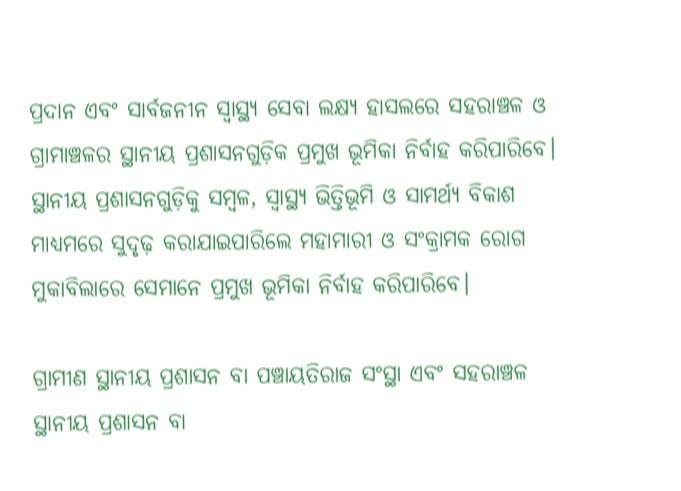ପ୍ରଦାନ ଏବଂ ସାର୍ବଜନୀନ ସ୍ୱାସ୍ଥ୍ୟ ସେବା ଲକ୍ଷ୍ୟ ହାସଲରେ ସହରାଞ୍ଚଳ ଓ ଗ୍ରାମାଞ୍ଚଳର ସ୍ଥାନୀୟ ପ୍ରଶାସନଗୁଡ଼ିକ ପ୍ରମୁଖ ଭୂମିକା ନିର୍ବାହ କରିପାରିବେ। ସ୍ଥାନୀୟ ପ୍ରଶାସନଗୁଡ଼ିକୁ ସମ୍ବଳ, ସ୍ୱାସ୍ଥ୍ୟ ଭିତ୍ତିଭୂମି ଓ ସାମର୍ଥ୍ୟ ବିକାଶ ମାଧ୍ୟମରେ ସୁଦୃଢ଼ କରାଯାଇପାରିଲେ ମହାମାରୀ ଓ ସଂକ୍ରାମକ ରୋଗ ମୁକାବିଲାରେ ସେମାନେ ପ୍ରମୁଖ ଭୂମିକା ନିର୍ବାହ କରିପାରିବେ।

ଗ୍ରାମୀଣ ସ୍ଥାନୀୟ ପ୍ରଶାସନ ବା ପଞ୍ଚାୟତିରାଜ ସଂସ୍ଥା ଏବଂ ସହରାଞ୍ଚଳ ସ୍ଥାନୀୟ ପ୍ରଶାସନ ବା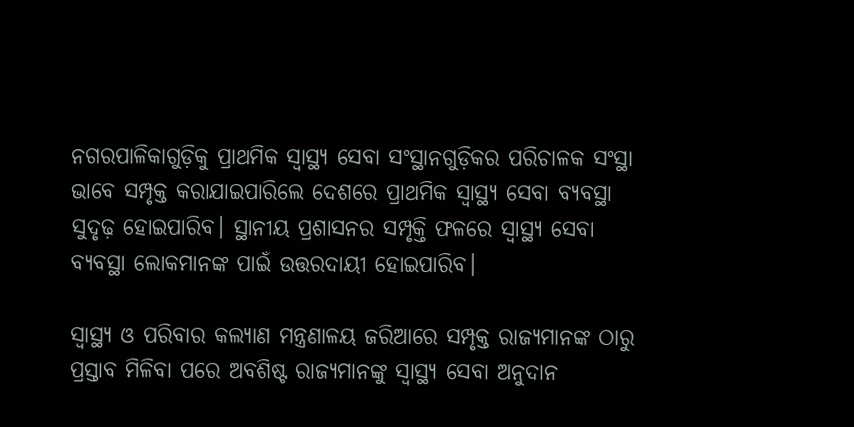ନଗରପାଳିକାଗୁଡ଼ିକୁ ପ୍ରାଥମିକ ସ୍ୱାସ୍ଥ୍ୟ ସେବା ସଂସ୍ଥାନଗୁଡ଼ିକର ପରିଚାଳକ ସଂସ୍ଥା ଭାବେ ସମ୍ପୃକ୍ତ କରାଯାଇପାରିଲେ ଦେଶରେ ପ୍ରାଥମିକ ସ୍ୱାସ୍ଥ୍ୟ ସେବା ବ୍ୟବସ୍ଥା ସୁଦୃଢ଼ ହୋଇପାରିବ। ସ୍ଥାନୀୟ ପ୍ରଶାସନର ସମ୍ପୃକ୍ତି ଫଳରେ ସ୍ୱାସ୍ଥ୍ୟ ସେବା ବ୍ୟବସ୍ଥା ଲୋକମାନଙ୍କ ପାଇଁ ଉତ୍ତରଦାୟୀ ହୋଇପାରିବ।

ସ୍ୱାସ୍ଥ୍ୟ ଓ ପରିବାର କଲ୍ୟାଣ ମନ୍ତ୍ରଣାଳୟ ଜରିଆରେ ସମ୍ପୃକ୍ତ ରାଜ୍ୟମାନଙ୍କ ଠାରୁ ପ୍ରସ୍ତାବ ମିଳିବା ପରେ ଅବଶିଷ୍ଟ ରାଜ୍ୟମାନଙ୍କୁ ସ୍ୱାସ୍ଥ୍ୟ ସେବା ଅନୁଦାନ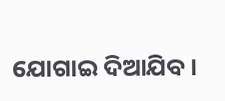ଯୋଗାଇ ଦିଆଯିବ।